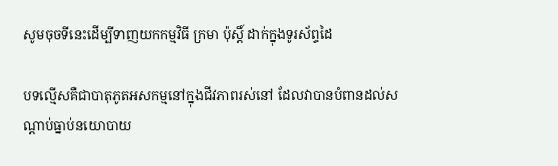សូមចុចទីនេះដើម្បីទាញយកកម្មវិធី ក្រមា ប៉ុស្ដិ៍ ដាក់ក្នុងទូរស័ព្ទដៃ

បទល្មើសគឺជាបាតុភូតអសកម្មនៅក្នុងជីវភាពរស់នៅ ដែលវាបានបំពានដល់សណ្តាប់ធ្នាប់នយោបាយ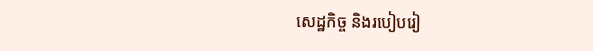សេដ្ឋកិច្ច និងរបៀបរៀ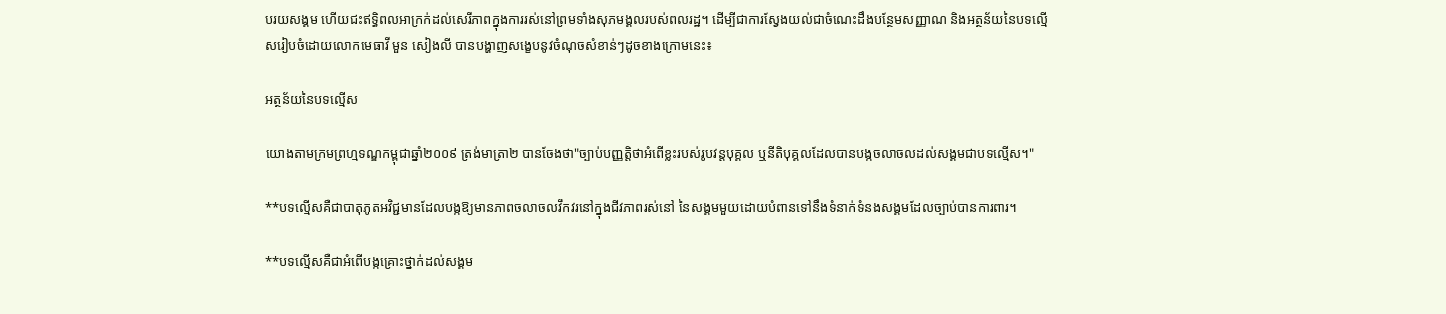បរយសង្គម ហើយជះឥទ្ធិពលអាក្រក់ដល់សេរីភាពក្នុងការរស់នៅព្រមទាំងសុភមង្គលរបស់ពលរដ្ឋ។ ដើម្បីជាការស្វែងយល់ជាចំណេះដឹងបន្ថែមសញ្ញាណ និងអត្ថន័យនៃបទល្មើសរៀបចំដោយលោកមេធាវី មួន សៀងលី បានបង្ហាញសង្ខេបនូវចំណុចសំខាន់ៗដូចខាងក្រោមនេះ៖

អត្ថន័យនៃបទល្មើស

យោងតាមក្រមព្រហ្មទណ្ឌកម្ពុជាឆ្នាំ២០០៩ ត្រង់មាត្រា២ បានចែងថា"ច្បាប់បញ្ញត្តិថាអំពើខ្លះរបស់រូបវន្តបុគ្គល ឬនីតិបុគ្គលដែលបានបង្កចលាចលដល់សង្គមជាបទល្មើស។"

**បទលើ្មសគឺជាបាតុភូតអវិជ្ជមានដែលបង្កឱ្យមានភាពចលាចលវឹកវរនៅក្នុងជីវភាពរស់នៅ នៃសង្គមមួយដោយបំពានទៅនឹងទំនាក់ទំនងសង្គមដែលច្បាប់បានការពារ។

**បទល្មើសគឺជាអំពើបង្កគ្រោះថ្នាក់ដល់សង្គម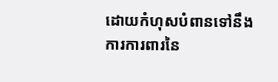ដោយកំហុសបំពានទៅនឹងការការពារនៃ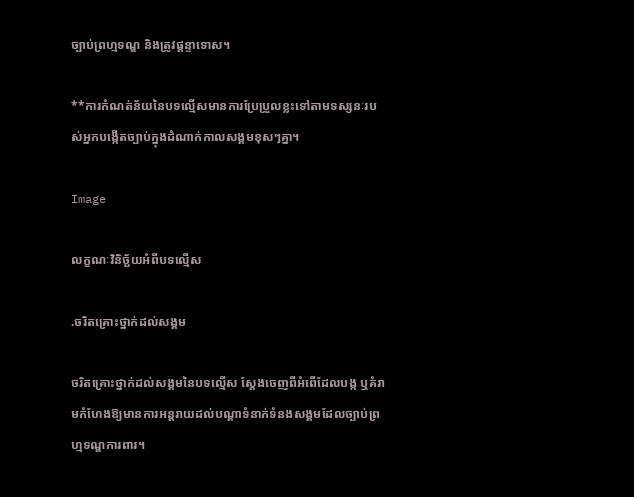ច្បាប់ព្រហ្មទណ្ឌ និងត្រូវផ្តន្ទាទោស។

**ការកំណត់ន័យនៃបទល្មើសមានការប្រែប្រួលខ្លះទៅតាមទស្សនៈរបស់អ្នកបង្កើតច្បាប់ក្នុងដំណាក់កាលសង្គមខុសៗគ្នា។

Image

លក្ខណៈវិនិច្ឆ័យអំពីបទល្មើស

.ចរិតគ្រោះថ្នាក់ដល់សង្គម

ចរិតគ្រោះថ្នាក់ដល់សង្គមនៃបទល្មើស ស្តែងចេញពីអំពើដែលបង្ក ឬគំរាមកំហែងឱ្យមានការអន្តរាយដល់បណ្តាទំនាក់ទំនងសង្គមដែលច្បាប់ព្រហ្មទណ្ឌការពារ។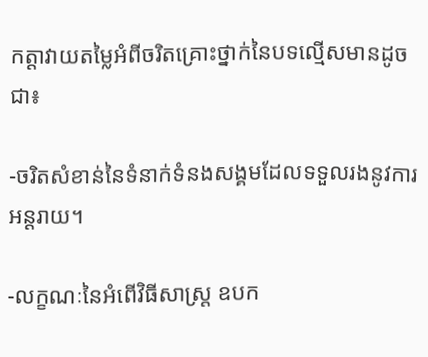កត្តាវាយតម្លៃអំពីចរិតគ្រោះថ្នាក់នៃបទល្មើសមានដូចជា៖

-ចរិតសំខាន់នៃទំនាក់ទំនងសង្គមដែលទទួលរងនូវការអន្តរាយ។

-លក្ខណៈនៃអំពើវិធីសាស្រ្ត ឧបក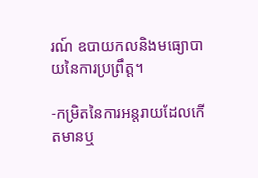រណ៍ ឧបាយកលនិងមធ្យោបាយនៃការប្រព្រឹត្ត។

-កម្រិតនៃការអន្តរាយដែលកើតមានឬ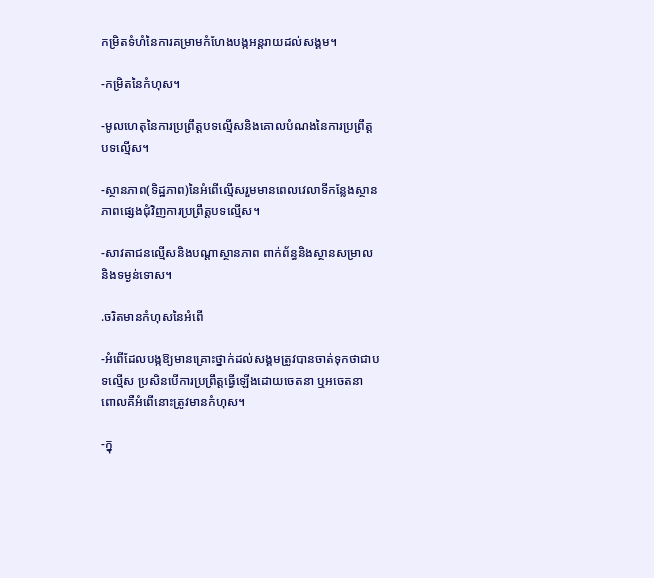កម្រិតទំហំនៃការគម្រាមកំហែងបង្កអន្តរាយដល់សង្គម។

-កម្រិតនៃកំហុស។

-មូលហេតុនៃការប្រព្រឹត្តបទល្មើសនិងគោលបំណងនៃការប្រព្រឹត្តបទល្មើស។

-ស្ថានភាព(ទិដ្ឋភាព)នៃអំពើល្មើសរួមមានពេលវេលាទីកន្លែងស្ថានភាពផ្សេងជុំវិញការប្រព្រឹត្តបទល្មើស។

-សាវតាជនល្មើសនិងបណ្តាស្ថានភាព ពាក់ព័ន្ធនិងស្ថានសម្រាលនិងទម្ងន់ទោស។

.ចរិតមានកំហុសនៃអំពើ

-អំពើដែលបង្កឱ្យមានគ្រោះថ្នាក់ដល់សង្គមត្រូវបានចាត់ទុកថាជាបទល្មើស ប្រសិនបើការប្រព្រឹត្តធ្វើឡើងដោយចេតនា ឬអចេតនា ពោលគឺអំពើនោះត្រូវមានកំហុស។

-ក្នុ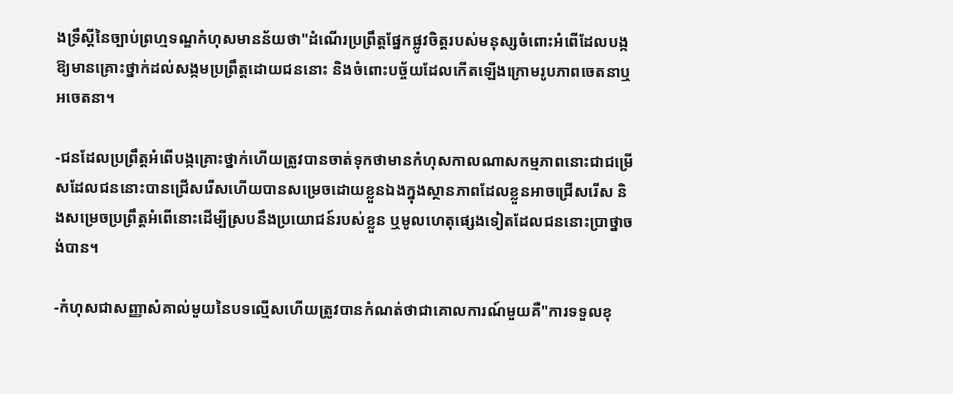ងទ្រឹស្តីនៃច្បាប់ព្រហ្មទណ្ឌកំហុសមានន័យថា"ដំណើរប្រព្រឹត្តផ្នែកផ្លូវចិត្តរបស់មនុស្សចំពោះអំពើដែលបង្កឱ្យមានគ្រោះថ្នាក់ដល់សង្កមប្រព្រឹត្តដោយជននោះ និងចំពោះបច្ច័យដែលកើតឡើងក្រោមរូបភាពចេតនាឬអចេតនា។

-ជនដែលប្រព្រឹត្តអំពើបង្កគ្រោះថ្នាក់ហើយត្រូវបានចាត់ទុកថាមានកំហុសកាលណាសកម្មភាពនោះជាជម្រើសដែលជននោះបានជ្រើសរើសហើយបានសម្រេចដោយខ្លួនឯងក្នុងស្ថានភាពដែលខ្លួនអាចជ្រើសរើស និងសម្រេចប្រព្រឹត្តអំពើនោះដើម្បីស្របនឹងប្រយោជន៍របស់ខ្លួន ឬមូលហេតុផ្សេងទៀតដែលជននោះប្រាថ្នាចង់បាន។

-កំហុសជាសញ្ញាសំគាល់មួយនៃបទល្មើសហើយត្រូវបានកំណត់ថាជាគោលការណ៍មួយគឺ"ការទទួលខុ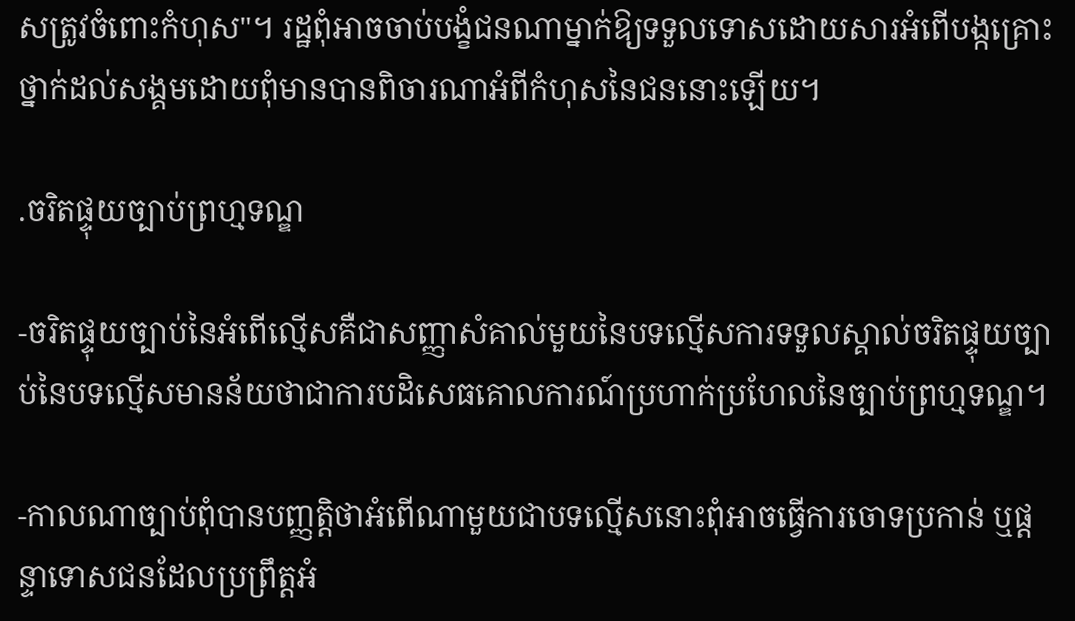សត្រូវចំពោះកំហុស"។ រដ្ឋពុំអាចចាប់បង្ខំជនណាម្នាក់ឱ្យទទួលទោសដោយសារអំពើបង្កគ្រោះថ្នាក់ដល់សង្គមដោយពុំមានបានពិចារណាអំពីកំហុសនៃជននោះឡើយ។

.ចរិតផ្ទុយច្បាប់ព្រហ្មទណ្ឌ

-ចរិតផ្ទុយច្បាប់នៃអំពើល្មើសគឺជាសញ្ញាសំគាល់មួយនៃបទល្មើសការទទួលស្គាល់ចរិតផ្ទុយច្បាប់នៃបទល្មើសមានន័យថាជាការបដិសេធគោលការណ៍ប្រហាក់ប្រហែលនៃច្បាប់ព្រហ្មទណ្ឌ។

-កាលណាច្បាប់ពុំបានបញ្ញត្តិថាអំពើណាមួយជាបទល្មើសនោះពុំអាចធ្វើការចោទប្រកាន់ ឬផ្តន្ទាទោសជនដែលប្រព្រឹត្តអំ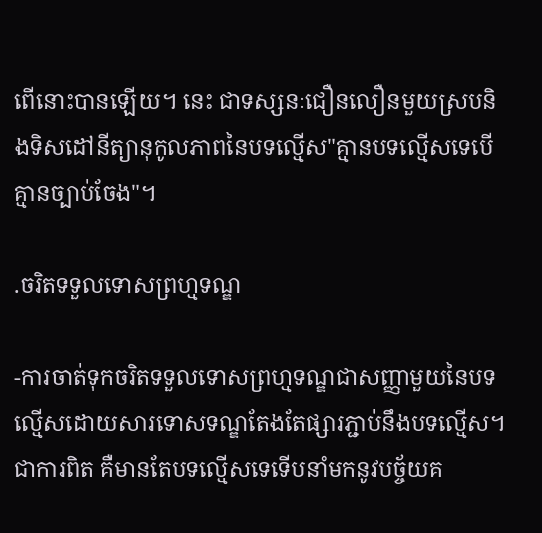ពើនោះបានឡើយ។ នេះ ជាទស្សនៈជឿនលឿនមួយស្របនិងទិសដៅនីត្យានុកូលភាពនៃបទល្មើស"គ្មានបទល្មើសទេបើគ្មានច្បាប់ចែង"។

.ចរិតទទួលទោសព្រហ្មទណ្ឌ

-ការចាត់ទុកចរិតទទួលទោសព្រហ្មទណ្ឌជាសញ្ញាមួយនៃបទល្មើសដោយសារទោសទណ្ឌតែងតែផ្សារភ្ជាប់នឹងបទល្មើស។ ជាការពិត គឺមានតែបទល្មើសទេទើបនាំមកនូវបច្ច័យគ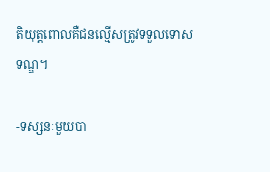តិយុត្តពោលគឺជនល្មើសត្រូវទទួលទោសទណ្ឌ។

-ទស្សនៈមួយបា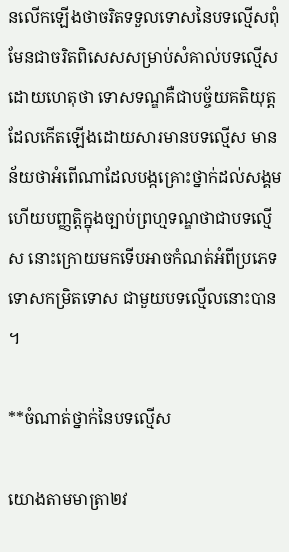នលើកឡើងថាចរិតទទួលទោសនៃបទល្មើសពុំមែនជាចរិតពិសេសសម្រាប់សំគាល់បទល្មើសដោយហេតុថា ទោសទណ្ឌគឺជាបច្ច័យគតិយុត្តដែលកើតឡើងដោយសារមានបទល្មើស មានន័យថាអំពើណាដែលបង្កគ្រោះថ្នាក់ដល់សង្គមហើយបញ្ញត្តិក្នុងច្បាប់ព្រហ្មទណ្ឌថាជាបទល្មើស នោះក្រោយមកទើបអាចកំណត់អំពីប្រភេទទោសកម្រិតទោស ជាមួយបទល្មើលនោះបាន។

**ចំណាត់ថ្នាក់នៃបទល្មើស

យោងតាមមាត្រា២វ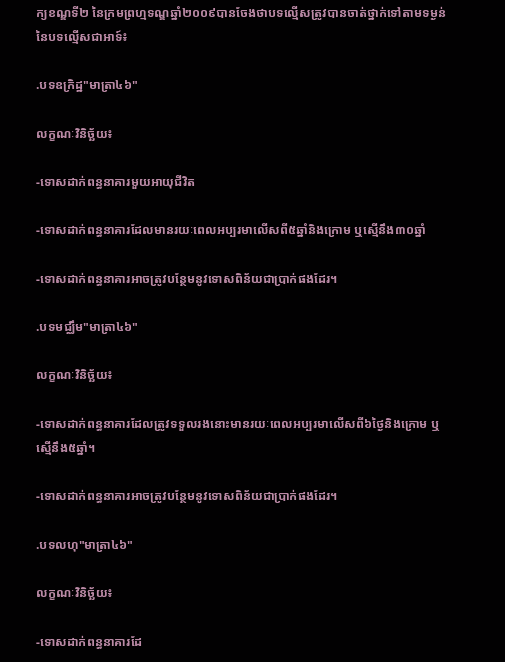ក្យខណ្ឌទី២ នៃក្រមព្រហ្មទណ្ឌឆ្នាំ២០០៩បានចែងថាបទល្មើសត្រូវបានចាត់ថ្នាក់ទៅតាមទម្ងន់នៃបទល្មើសជាអាទ៍៖

.បទឧក្រិដ្ឋ"មាត្រា៤៦"

លក្ខណៈវិនិច្ឆ័យ៖

-ទោសដាក់ពន្ធនាគារមួយអាយុជីវិត

-ទោសដាក់ពន្ធនាគារដែលមានរយៈពេលអប្បរមាលើសពី៥ឆ្នាំនិងក្រោម ឬស្មើនឹង៣០ឆ្នាំ

-ទោសដាក់ពន្ធនាគារអាចត្រូវបន្ថែមនូវទោសពិន័យជាប្រាក់ផងដែរ។

.បទមជ្ឈឹម"មាត្រា៤៦"

លក្ខណៈវិនិច្ឆ័យ៖

-ទោសដាក់ពន្ធនាគារដែលត្រូវទទួលរងនោះមានរយៈពេលអប្បរមាលើសពី៦ថ្ងៃនិងក្រោម ឬស្មើនឹង៥ឆ្នាំ។

-ទោសដាក់ពន្ធនាគារអាចត្រូវបន្ថែមនូវទោសពិន័យជាប្រាក់ផងដែរ។

.បទលហុ"មាត្រា៤៦"

លក្ខណៈវិនិច្ឆ័យ៖

-ទោសដាក់ពន្ធនាគារដែ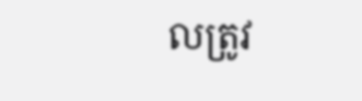លត្រូវ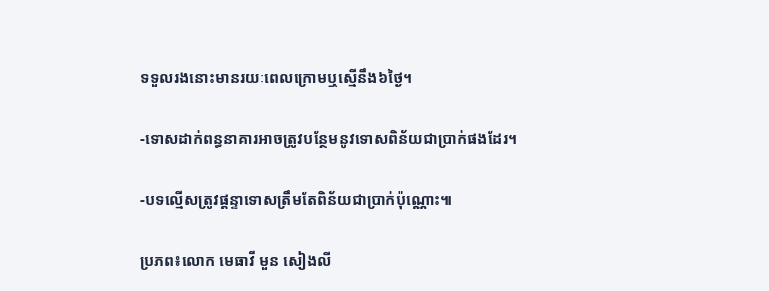ទទួលរងនោះមានរយៈពេលក្រោមឬស្មើនឹង៦ថ្ងៃ។

-ទោសដាក់ពន្ធនាគារអាចត្រូវបន្ថែមនូវទោសពិន័យជាប្រាក់ផងដែរ។

-បទល្មើសត្រូវផ្តន្ទាទោសត្រឹមតែពិន័យជាប្រាក់ប៉ុណ្ណោះ៕

ប្រភព៖លោក មេធាវី មួន សៀងលី